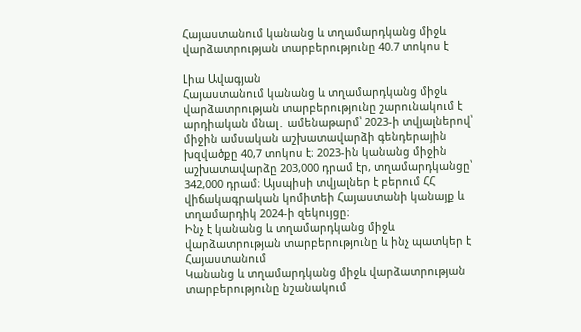Հայաստանում կանանց և տղամարդկանց միջև վարձատրության տարբերությունը 40.7 տոկոս է

Լիա Ավագյան
Հայաստանում կանանց և տղամարդկանց միջև վարձատրության տարբերությունը շարունակում է արդիական մնալ․ ամենաթարմ՝ 2023-ի տվյալներով՝ միջին ամսական աշխատավարձի գենդերային խզվածքը 40,7 տոկոս է։ 2023-ին կանանց միջին աշխատավարձը 203,000 դրամ էր, տղամարդկանցը՝ 342,000 դրամ։ Այսպիսի տվյալներ է բերում ՀՀ վիճակագրական կոմիտեի Հայաստանի կանայք և տղամարդիկ 2024-ի զեկույցը։
Ինչ է կանանց և տղամարդկանց միջև վարձատրության տարբերությունը և ինչ պատկեր է Հայաստանում
Կանանց և տղամարդկանց միջև վարձատրության տարբերությունը նշանակում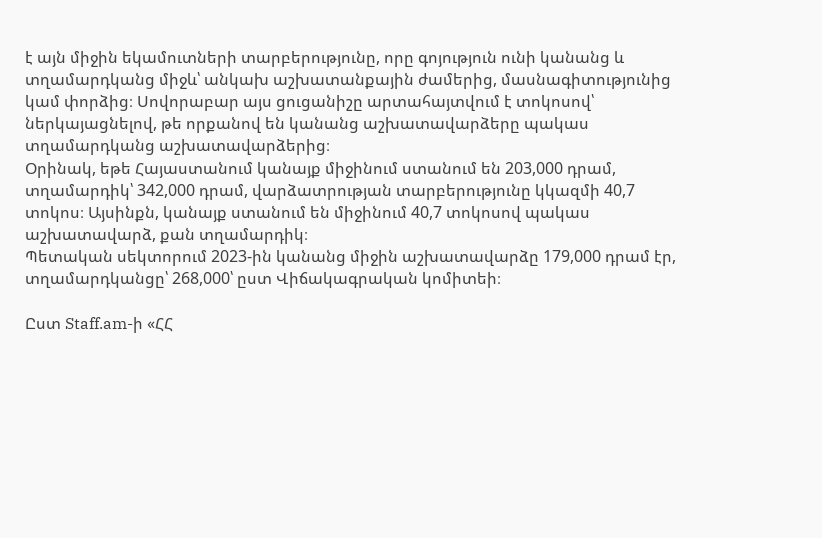է այն միջին եկամուտների տարբերությունը, որը գոյություն ունի կանանց և տղամարդկանց միջև՝ անկախ աշխատանքային ժամերից, մասնագիտությունից կամ փորձից։ Սովորաբար այս ցուցանիշը արտահայտվում է տոկոսով՝ ներկայացնելով, թե որքանով են կանանց աշխատավարձերը պակաս տղամարդկանց աշխատավարձերից։
Օրինակ, եթե Հայաստանում կանայք միջինում ստանում են 203,000 դրամ, տղամարդիկ՝ 342,000 դրամ, վարձատրության տարբերությունը կկազմի 40,7 տոկոս։ Այսինքն, կանայք ստանում են միջինում 40,7 տոկոսով պակաս աշխատավարձ, քան տղամարդիկ։
Պետական սեկտորում 2023-ին կանանց միջին աշխատավարձը 179,000 դրամ էր, տղամարդկանցը՝ 268,000՝ ըստ Վիճակագրական կոմիտեի։

Ըստ Staff.am-ի «ՀՀ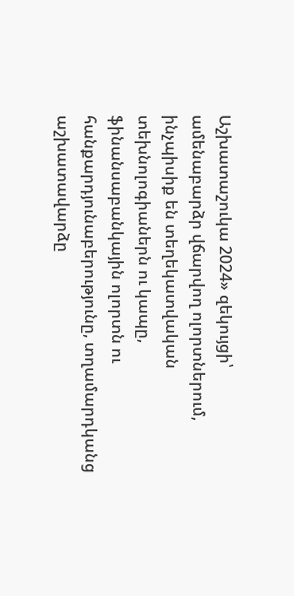Աշխատաշուկա 2024» զեկույցի՝ ամենաբարձր վճարվող ոլորտներում, ինչպիսիք են տեղեկատվական տեխնոլոգիաներն ու կապը, ֆինանսաբանկային ոլորտն ու հանքարդյունաբերությունը, տղամարդկանց աշխատավարձը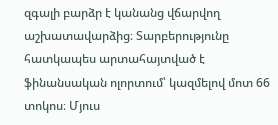զգալի բարձր է կանանց վճարվող աշխատավարձից։ Տարբերությունը հատկապես արտահայտված է ֆինանսական ոլորտում՝ կազմելով մոտ 66 տոկոս։ Մյուս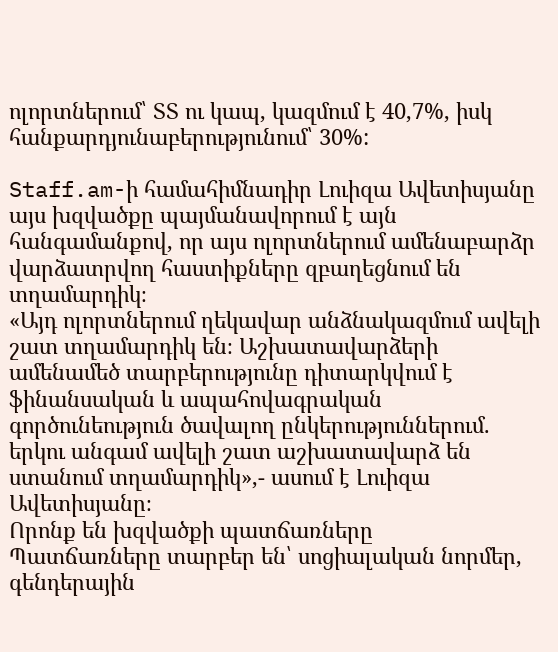ոլորտներում՝ ՏՏ ու կապ, կազմում է 40,7%, իսկ հանքարդյունաբերությունում՝ 30%:

Staff.am-ի համահիմնադիր Լուիզա Ավետիսյանը այս խզվածքը պայմանավորում է այն հանգամանքով, որ այս ոլորտներում ամենաբարձր վարձատրվող հաստիքները զբաղեցնում են տղամարդիկ։
«Այդ ոլորտներում ղեկավար անձնակազմում ավելի շատ տղամարդիկ են։ Աշխատավարձերի ամենամեծ տարբերությունը դիտարկվում է ֆինանսական և ապահովագրական գործունեություն ծավալող ընկերություններում. երկու անգամ ավելի շատ աշխատավարձ են ստանում տղամարդիկ»,- ասում է Լուիզա Ավետիսյանը։
Որոնք են խզվածքի պատճառները
Պատճառները տարբեր են՝ սոցիալական նորմեր, գենդերային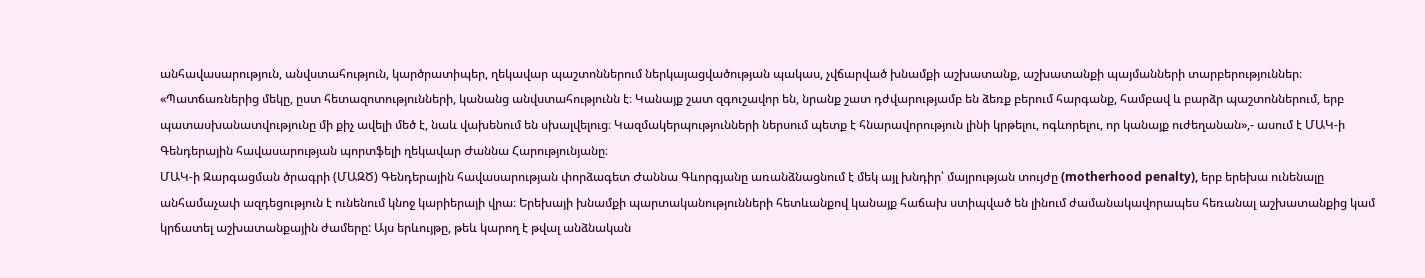անհավասարություն, անվստահություն, կարծրատիպեր, ղեկավար պաշտոններում ներկայացվածության պակաս, չվճարված խնամքի աշխատանք, աշխատանքի պայմանների տարբերություններ։
«Պատճառներից մեկը, ըստ հետազոտությունների, կանանց անվստահությունն է։ Կանայք շատ զգուշավոր են, նրանք շատ դժվարությամբ են ձեռք բերում հարգանք, համբավ և բարձր պաշտոններում, երբ պատասխանատվությունը մի քիչ ավելի մեծ է, նաև վախենում են սխալվելուց։ Կազմակերպությունների ներսում պետք է հնարավորություն լինի կրթելու, ոգևորելու, որ կանայք ուժեղանան»,- ասում է ՄԱԿ-ի Գենդերային հավասարության պորտֆելի ղեկավար Ժաննա Հարությունյանը։
ՄԱԿ-ի Զարգացման ծրագրի (ՄԱԶԾ) Գենդերային հավասարության փորձագետ Ժաննա Գևորգյանը առանձնացնում է մեկ այլ խնդիր՝ մայրության տույժը (motherhood penalty), երբ երեխա ունենալը անհամաչափ ազդեցություն է ունենում կնոջ կարիերայի վրա։ Երեխայի խնամքի պարտականությունների հետևանքով կանայք հաճախ ստիպված են լինում ժամանակավորապես հեռանալ աշխատանքից կամ կրճատել աշխատանքային ժամերը: Այս երևույթը, թեև կարող է թվալ անձնական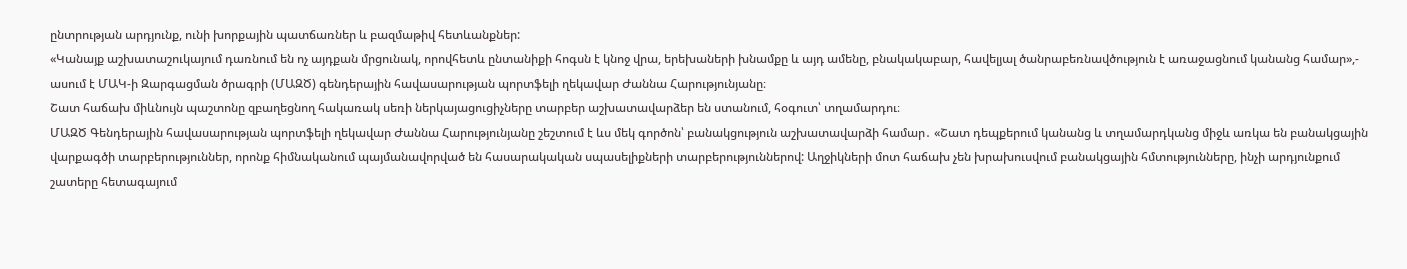ընտրության արդյունք, ունի խորքային պատճառներ և բազմաթիվ հետևանքներ:
«Կանայք աշխատաշուկայում դառնում են ոչ այդքան մրցունակ, որովհետև ընտանիքի հոգսն է կնոջ վրա, երեխաների խնամքը և այդ ամենը, բնակակաբար, հավելյալ ծանրաբեռնավծություն է առաջացնում կանանց համար»,- ասում է ՄԱԿ-ի Զարգացման ծրագրի (ՄԱԶԾ) գենդերային հավասարության պորտֆելի ղեկավար Ժաննա Հարությունյանը։
Շատ հաճախ միևնույն պաշտոնը զբաղեցնող հակառակ սեռի ներկայացուցիչները տարբեր աշխատավարձեր են ստանում, հօգուտ՝ տղամարդու։
ՄԱԶԾ Գենդերային հավասարության պորտֆելի ղեկավար Ժաննա Հարությունյանը շեշտում է ևս մեկ գործոն՝ բանակցություն աշխատավարձի համար․ «Շատ դեպքերում կանանց և տղամարդկանց միջև առկա են բանակցային վարքագծի տարբերություններ, որոնք հիմնականում պայմանավորված են հասարակական սպասելիքների տարբերություններով: Աղջիկների մոտ հաճախ չեն խրախուսվում բանակցային հմտությունները, ինչի արդյունքում շատերը հետագայում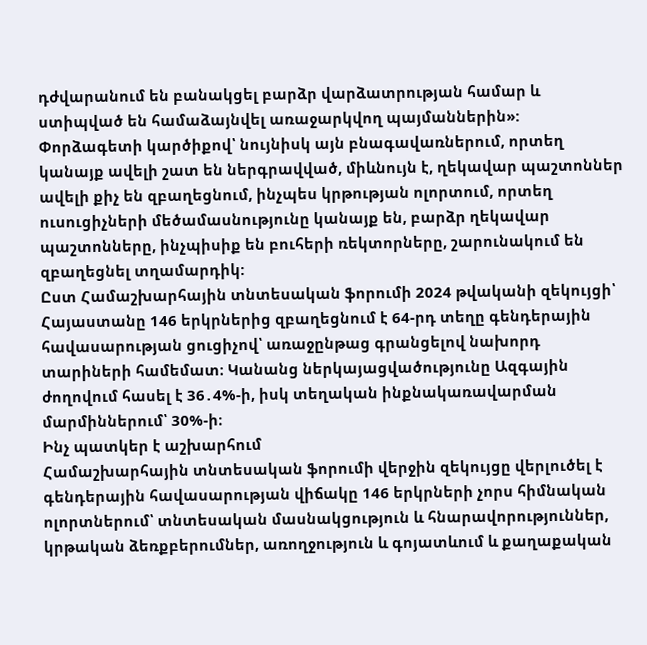դժվարանում են բանակցել բարձր վարձատրության համար և ստիպված են համաձայնվել առաջարկվող պայմաններին»:
Փորձագետի կարծիքով՝ նույնիսկ այն բնագավառներում, որտեղ կանայք ավելի շատ են ներգրավված, միևնույն է, ղեկավար պաշտոններ ավելի քիչ են զբաղեցնում, ինչպես կրթության ոլորտում, որտեղ ուսուցիչների մեծամասնությունը կանայք են, բարձր ղեկավար պաշտոնները, ինչպիսիք են բուհերի ռեկտորները, շարունակում են զբաղեցնել տղամարդիկ:
Ըստ Համաշխարհային տնտեսական ֆորումի 2024 թվականի զեկույցի՝ Հայաստանը 146 երկրներից զբաղեցնում է 64-րդ տեղը գենդերային հավասարության ցուցիչով՝ առաջընթաց գրանցելով նախորդ տարիների համեմատ։ Կանանց ներկայացվածությունը Ազգային ժողովում հասել է 36․4%-ի, իսկ տեղական ինքնակառավարման մարմիններում՝ 30%-ի։
Ինչ պատկեր է աշխարհում
Համաշխարհային տնտեսական ֆորումի վերջին զեկույցը վերլուծել է գենդերային հավասարության վիճակը 146 երկրների չորս հիմնական ոլորտներում՝ տնտեսական մասնակցություն և հնարավորություններ, կրթական ձեռքբերումներ, առողջություն և գոյատևում և քաղաքական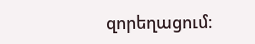զորեղացում։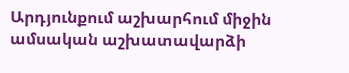Արդյունքում աշխարհում միջին ամսական աշխատավարձի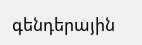գենդերային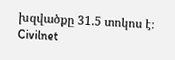խզվածքը 31.5 տոկոս է։
Civilnet